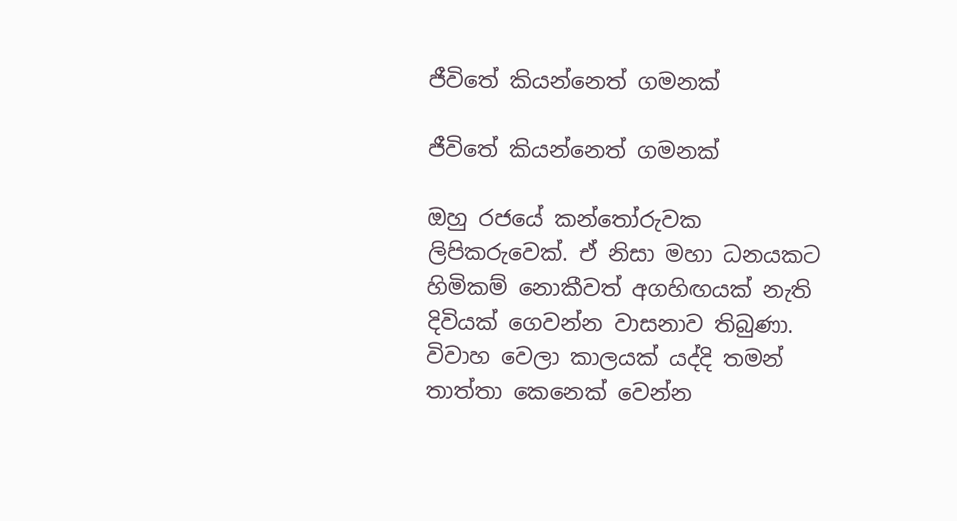ජීවිතේ කියන්නෙත් ගමනක්

ජීවිතේ කියන්නෙත් ගමනක්

ඔහු රජයේ කන්තෝරුවක ලිපිකරුවෙක්. ඒ නිසා මහා ධනයකට හිමිකම් නොකීවත් අගහිඟයක් නැති දිවියක් ගෙවන්න වාසනාව තිබුණා. විවාහ වෙලා කාලයක් යද්දි තමන් තාත්තා කෙනෙක් වෙන්න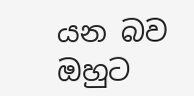යන බව ඔහුට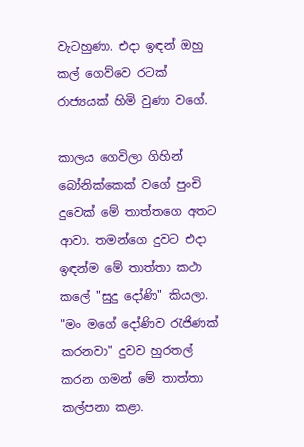වැටහුණා. එදා ඉඳන් ඔහු කල් ගෙව්වෙ රටක් රාජ්‍යයක් හිමි වුණා වගේ.

කාලය ගෙවිලා ගිහින් බෝනික්කෙක් වගේ පුංචි දුවෙක් මේ තාත්තගෙ අතට ආවා. තමන්ගෙ දුවට එදා ඉඳන්ම මේ තාත්තා කථා කලේ "සුදු දෝණි" කියලා. "මං මගේ දෝණිව රැජිණක් කරනවා" දුවව හුරතල් කරන ගමන් මේ තාත්තා කල්පනා කළා.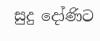සුදු දෝණිට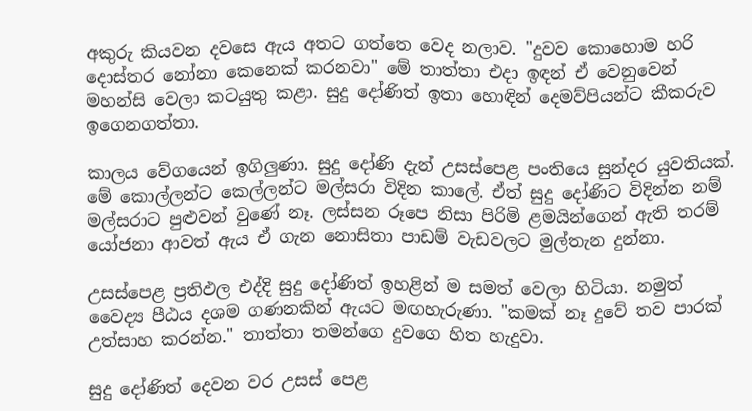අකුරු කියවන දවසෙ ඇය අතට ගත්තෙ වෙද නලාව. "දුවව කොහොම හරි දොස්තර නෝනා කෙනෙක් කරනවා" මේ තාත්තා එදා ඉඳන් ඒ වෙනුවෙන් මහන්සි වෙලා කටයුතු කළා. සුදු දෝණිත් ඉතා හොඳින් දෙමව්පියන්ට කීකරුව ඉගෙනගත්තා.

කාලය වේගයෙන් ඉගිලුණා. සුදු දෝණි දැන් උසස්පෙළ පංතියෙ සුන්දර යුවතියක්. මේ කොල්ලන්ට කෙල්ලන්ට මල්සරා විදින කාලේ. ඒත් සුදු දෝණිට විදින්න නම් මල්සරාට පුළුවන් වුණේ නෑ. ලස්සන රූපෙ නිසා පිරිමි ළමයින්ගෙන් ඇති තරම් යෝජනා ආවත් ඇය ඒ ගැන නොසිතා පාඩම් වැඩවලට මුල්තැන දුන්නා.

උසස්පෙළ ප්‍රතිඵල එද්දි සුදු දෝණිත් ඉහළින් ම සමත් වෙලා හිටියා. නමුත් වෛද්‍ය පීඨය දශම ගණනකින් ඇයට මඟහැරුණා. "කමක් නෑ දුවේ තව පාරක් උත්සාහ කරන්න." තාත්තා තමන්ගෙ දුවගෙ හිත හැදුවා.

සුදු දෝණිත් දෙවන වර උසස් පෙළ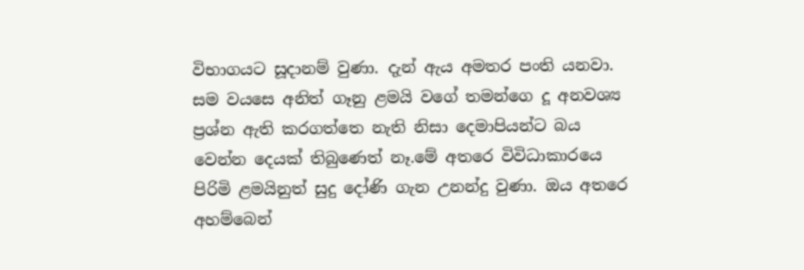විභාගයට සූදානම් වුණා. දැන් ඇය අමතර පංති යනවා. සම වයසෙ අනිත් ගෑනු ළමයි වගේ තමන්ගෙ දූ අනවශ්‍ය ප්‍රශ්න ඇති කරගත්තෙ නැති නිසා දෙමාපියන්ට බය වෙන්න දෙයක් තිබුණෙත් නෑ.මේ අතරෙ විවිධාකාරයෙ පිරිමි ළමයිනුත් සුදු දෝණි ගැන උනන්දු වුණා. ඔය අතරෙ අහම්බෙන්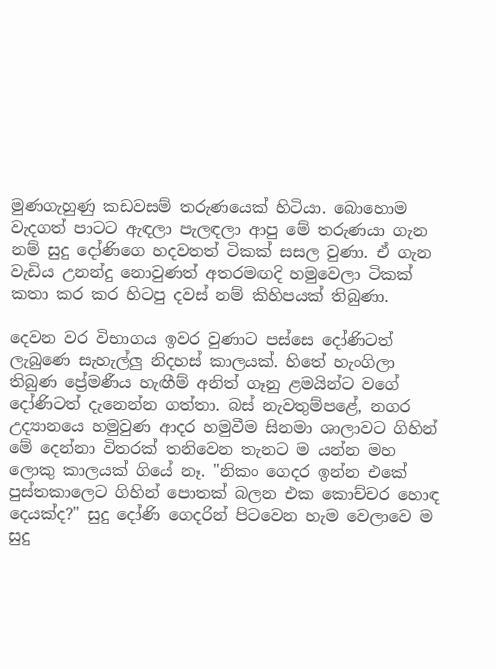මුණගැහුණු කඩවසම් තරුණයෙක් හිටියා. බොහොම වැදගත් පාටට ඇඳලා පැලඳලා ආපු මේ තරුණයා ගැන නම් සුදු දෝණිගෙ හදවතත් ටිකක් සසල වුණා. ඒ ගැන වැඩිය උනන්දු නොවුණත් අතරමඟදි හමුවෙලා ටිකක් කතා කර කර හිටපු දවස් නම් කිහිපයක් තිබුණා.

දෙවන වර විභාගය ඉවර වුණාට පස්සෙ දෝණිටත් ලැබුණෙ සැහැල්ලු නිදහස් කාලයක්. හිතේ හැංගිලා තිබුණ ප්‍රේමණීය හැඟීම් අනිත් ගෑනු ළමයින්ට වගේ දෝණිටත් දැනෙන්න ගත්තා. බස් නැවතුම්පළේ, නගර උද්‍යානයෙ හමුවුණ ආදර හමුවීම සිනමා ශාලාවට ගිහින් මේ දෙන්නා විතරක් තනිවෙන තැනට ම යන්න මහ ලොකු කාලයක් ගියේ නෑ. "නිකං ගෙදර ඉන්න එකේ පුස්තකාලෙට ගිහින් පොතක් බලන එක කොච්චර හොඳ දෙයක්ද?" සුදු දෝණි ගෙදරින් පිටවෙන හැම වෙලාවෙ ම සුදු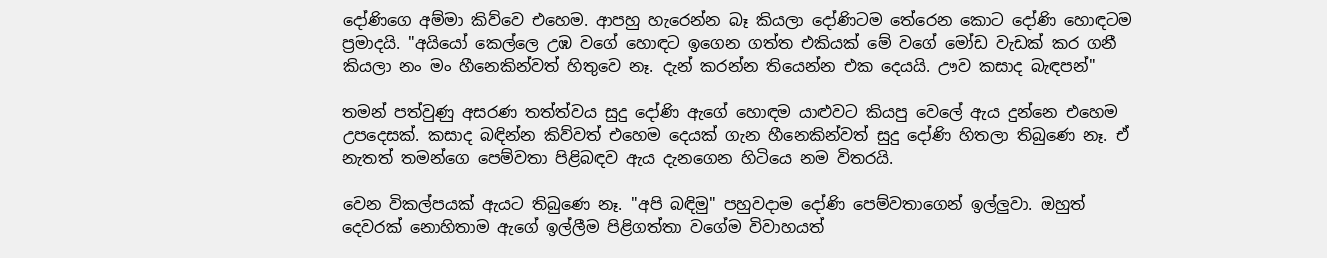දෝණිගෙ අම්මා කිව්වෙ එහෙම. ආපහු හැරෙන්න බෑ කියලා දෝණිටම තේරෙන කොට දෝණි හොඳටම ප්‍රමාදයි. "අයියෝ කෙල්ලෙ උඹ වගේ හොඳට ඉගෙන ගත්ත එකියක් මේ වගේ මෝඩ වැඩක් කර ගනී කියලා නං මං හීනෙකින්වත් හිතුවෙ නෑ. දැන් කරන්න තියෙන්න එක දෙයයි. ඌව කසාද බැඳපන්"

තමන් පත්වුණු අසරණ තත්ත්වය සුදු දෝණි ඇගේ හොඳම යාළුවට කියපු වෙලේ ඇය දුන්නෙ එහෙම උපදෙසක්. කසාද බඳින්න කිව්වත් එහෙම දෙයක් ගැන හීනෙකින්වත් සුදු දෝණි හිතලා තිබුණෙ නෑ. ඒ නැතත් තමන්ගෙ පෙම්වතා පිළිබඳව ඇය දැනගෙන හිටියෙ නම විතරයි.

වෙන විකල්පයක් ඇයට තිබුණෙ නෑ. "අපි බඳිමු" පහුවදාම දෝණි පෙම්වතාගෙන් ඉල්ලුවා. ඔහුත් දෙවරක් නොහිතාම ඇගේ ඉල්ලීම පිළිගත්තා වගේම විවාහයත්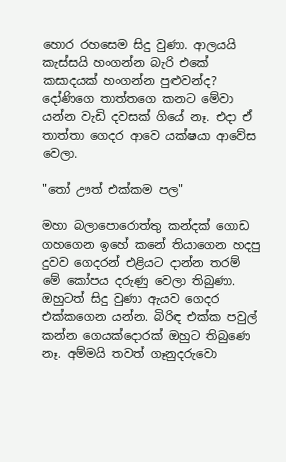හොර රහසෙම සිදු වුණා. ආලයයි කැස්සයි හංගන්න බැරි එකේ කසාදයක් හංගන්න පුළුවන්ද? දෝණිගෙ තාත්තගෙ කනට මේවා යන්න වැඩි දවසක් ගියේ නෑ. එදා ඒ තාත්තා ගෙදර ආවෙ යක්ෂයා ආවේස වෙලා.

"තෝ ඌත් එක්කම පල"

මහා බලාපොරොත්තු කන්දක් ගොඩ ගහගෙන ඉහේ කනේ තියාගෙන හදපු දුවව ගෙදරන් එළියට දාන්න තරම් මේ කෝපය දරුණු වෙලා තිබුණා. ඔහුටත් සිදු වුණා ඇයව ගෙදර එක්කගෙන යන්න. බිරිඳ එක්ක පවුල් කන්න ගෙයක්දොරක් ඔහුට තිබුණෙ නෑ. අම්මයි තවත් ගෑනුදරුවො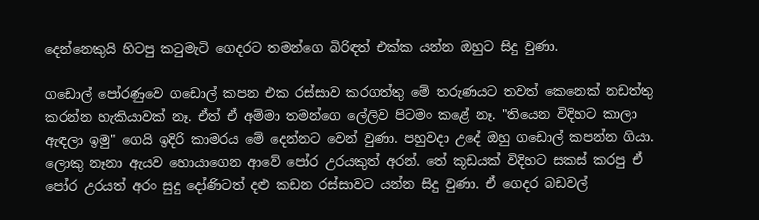දෙන්නෙකුයි හිටපු කටුමැටි ගෙදරට තමන්ගෙ බිරිඳත් එක්ක යන්න ඔහුට සිදු වුණා.

ගඩොල් පෝරණුවෙ ගඩොල් කපන එක රස්සාව කරගත්තු මේ තරුණයට තවත් කෙනෙක් නඩත්තු කරන්න හැකියාවක් නෑ. ඒත් ඒ අම්මා තමන්ගෙ ලේලිව පිටමං කළේ නෑ. "තියෙන විදිහට කාලා ඇඳලා ඉමු" ගෙයි ඉදිරි කාමරය මේ දෙන්නට වෙන් වුණා. පහුවදා උදේ ඔහු ගඩොල් කපන්න ගියා. ලොකු නෑනා ඇයව හොයාගෙන ආවේ පෝර උරයකුත් අරන්. තේ කූඩයක් විදිහට සකස් කරපු ඒ පෝර උරයත් අරං සුදු දෝණිටත් දළු කඩන රස්සාවට යන්න සිදු වුණා. ඒ ගෙදර බඩවල්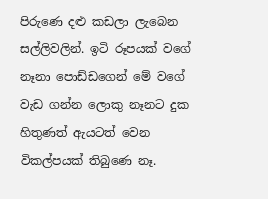පිරුණෙ දළු කඩලා ලැබෙන සල්ලිවලින්. ඉටි රූපයක් වගේ නෑනා පොඩ්ඩගෙන් මේ වගේ වැඩ ගන්න ලොකු නෑනට දුක හිතුණත් ඇයටත් වෙන විකල්පයක් තිබුණෙ නෑ.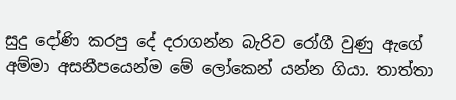සුදු දෝණි කරපු දේ දරාගන්න බැරිව රෝගී වුණු ඇගේ අම්මා අසනීපයෙන්ම මේ ලෝකෙන් යන්න ගියා. තාත්තා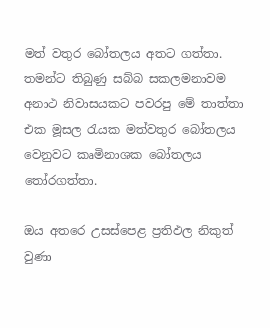මත් වතුර බෝතලය අතට ගත්තා. තමන්ට තිබුණු සබ්බ සකලමනාවම අනාථ නිවාසයකට පවරපු මේ තාත්තා එක මූසල රැයක මත්වතුර බෝතලය වෙනුවට කෘමිනාශක බෝතලය තෝරගත්තා.

ඔය අතරෙ උසස්පෙළ ප්‍රතිඵල නිකුත් වුණා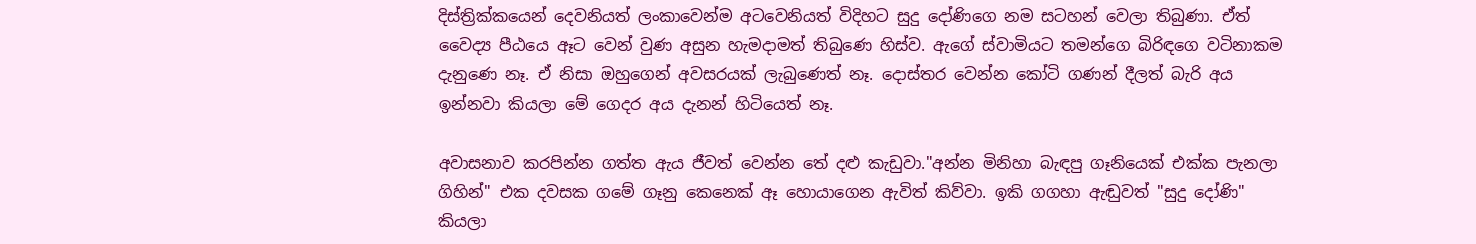දිස්ත්‍රික්කයෙන් දෙවනියත් ලංකාවෙන්ම අටවෙනියත් විදිහට සුදු දෝණිගෙ නම සටහන් වෙලා තිබුණා. ඒත් වෛද්‍ය පීඨයෙ ඈට වෙන් වුණ අසුන හැමදාමත් තිබු‍ණෙ හිස්ව. ඇගේ ස්වාමියට තමන්ගෙ බිරිඳගෙ වටිනාකම දැනුණෙ නෑ. ඒ නිසා ඔහුගෙන් අවසරයක් ලැබුණෙත් නෑ. දොස්තර වෙන්න කෝටි ගණන් දීලත් බැරි අය ඉන්නවා කියලා මේ ගෙදර අය දැනන් හිටියෙත් නෑ.

අවාසනාව කරපින්න ගත්ත ඇය ජීවත් වෙන්න තේ දළු කැඩුවා."අන්න මිනිහා බැඳපු ගෑනියෙක් එක්ක පැනලා ගිහින්" එක දවසක ගමේ ගෑනු කෙනෙක් ඈ හොයාගෙන ඇවිත් කිව්වා. ඉකි ගගහා ඇඬුවත් "සුදු දෝණි" කියලා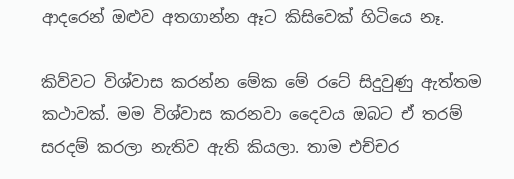ආදරෙන් ඔළුව අතගාන්න ඈට කිසිවෙක් හිටියෙ නෑ.

කිව්වට විශ්වාස කරන්න මේක මේ රටේ සිදුවුණු ඇත්තම කථාවක්. මම විශ්වාස කරනවා දෛවය ඔබට ඒ තරම් සරදම් කරලා නැතිව ඇති කියලා. තාම එච්චර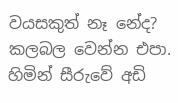වයසකුත් නෑ නේද? කලබල වෙන්න එපා. හිමින් සීරුවේ අඩි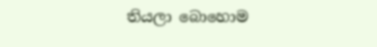තියලා බොහොම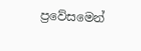ප්‍රවේසමෙන්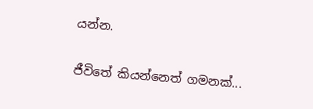යන්න.

ජීවිතේ කියන්නෙත් ගමනක්...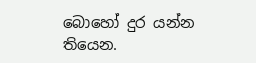බොහෝ දුර යන්න තියෙන.